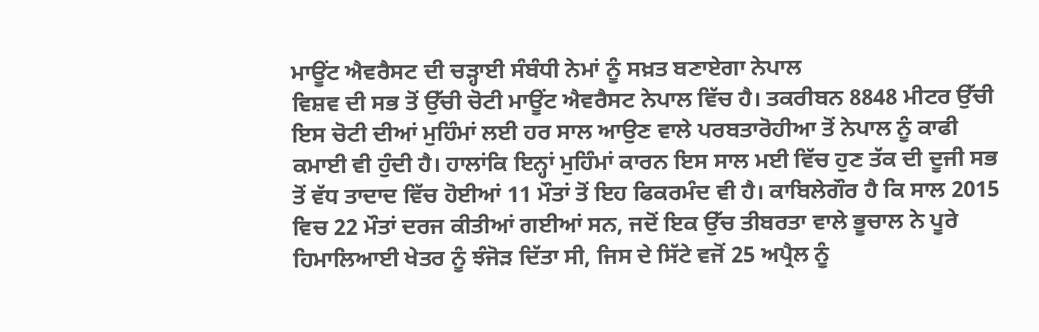ਮਾਊਂਟ ਐਵਰੈਸਟ ਦੀ ਚੜ੍ਹਾਈ ਸੰਬੰਧੀ ਨੇਮਾਂ ਨੂੰ ਸਖ਼ਤ ਬਣਾਏਗਾ ਨੇਪਾਲ
ਵਿਸ਼ਵ ਦੀ ਸਭ ਤੋਂ ਉੱਚੀ ਚੋਟੀ ਮਾਊਂਟ ਐਵਰੈਸਟ ਨੇਪਾਲ ਵਿੱਚ ਹੈ। ਤਕਰੀਬਨ 8848 ਮੀਟਰ ਉੱਚੀ ਇਸ ਚੋਟੀ ਦੀਆਂ ਮੁਹਿੰਮਾਂ ਲਈ ਹਰ ਸਾਲ ਆਉਣ ਵਾਲੇ ਪਰਬਤਾਰੋਹੀਆ ਤੋਂ ਨੇਪਾਲ ਨੂੰ ਕਾਫੀ ਕਮਾਈ ਵੀ ਹੁੰਦੀ ਹੈ। ਹਾਲਾਂਕਿ ਇਨ੍ਹਾਂ ਮੁਹਿੰਮਾਂ ਕਾਰਨ ਇਸ ਸਾਲ ਮਈ ਵਿੱਚ ਹੁਣ ਤੱਕ ਦੀ ਦੂਜੀ ਸਭ ਤੋਂ ਵੱਧ ਤਾਦਾਦ ਵਿੱਚ ਹੋਈਆਂ 11 ਮੌਤਾਂ ਤੋਂ ਇਹ ਫਿਕਰਮੰਦ ਵੀ ਹੈ। ਕਾਬਿਲੇਗੌਰ ਹੈ ਕਿ ਸਾਲ 2015 ਵਿਚ 22 ਮੌਤਾਂ ਦਰਜ ਕੀਤੀਆਂ ਗਈਆਂ ਸਨ, ਜਦੋਂ ਇਕ ਉੱਚ ਤੀਬਰਤਾ ਵਾਲੇ ਭੂਚਾਲ ਨੇ ਪੂਰੇ ਹਿਮਾਲਿਆਈ ਖੇਤਰ ਨੂੰ ਝੰਜੋੜ ਦਿੱਤਾ ਸੀ, ਜਿਸ ਦੇ ਸਿੱਟੇ ਵਜੋਂ 25 ਅਪ੍ਰੈਲ ਨੂੰ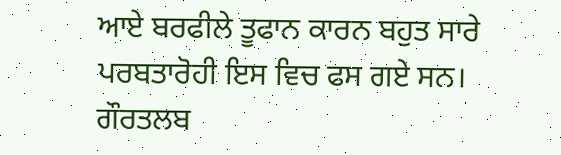ਆਏ ਬਰਫੀਲੇ ਤੂਫਾਨ ਕਾਰਨ ਬਹੁਤ ਸਾਰੇ ਪਰਬਤਾਰੋਹੀ ਇਸ ਵਿਚ ਫਸ ਗਏ ਸਨ। ਗੌਰਤਲਬ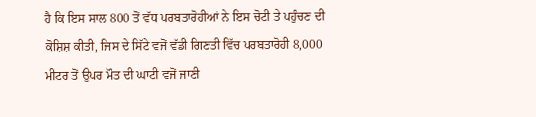ਹੈ ਕਿ ਇਸ ਸਾਲ 800 ਤੋਂ ਵੱਧ ਪਰਬਤਾਰੋਹੀਆਂ ਨੇ ਇਸ ਚੋਟੀ ਤੇ ਪਹੁੰਚਣ ਦੀ ਕੋਸ਼ਿਸ਼ ਕੀਤੀ, ਜਿਸ ਦੇ ਸਿੱਟੇ ਵਜੋਂ ਵੱਡੀ ਗਿਣਤੀ ਵਿੱਚ ਪਰਬਤਾਰੋਹੀ 8,000 ਮੀਟਰ ਤੋਂ ਉਪਰ ਮੌਤ ਦੀ ਘਾਟੀ ਵਜੋਂ ਜਾਣੀ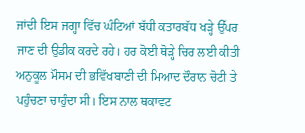ਜਾਂਦੀ ਇਸ ਜਗ੍ਹਾ ਵਿੱਚ ਘੰਟਿਆਂ ਬੱਧੀ ਕਤਾਰਬੱਧ ਖੜ੍ਹੇ ਉੱਪਰ ਜਾਣ ਦੀ ਉਡੀਕ ਕਰਦੇ ਰਹੇ। ਹਰ ਕੋਈ ਥੋੜ੍ਹੇ ਚਿਰ ਲਈ ਕੀਤੀ ਅਨੁਕੂਲ ਮੌਸਮ ਦੀ ਭਵਿੱਖਬਾਣੀ ਦੀ ਮਿਆਦ ਦੌਰਾਨ ਚੋਟੀ ਤੇ ਪਹੁੰਚਣਾ ਚਾਹੁੰਦਾ ਸੀ। ਇਸ ਨਾਲ ਥਕਾਵਟ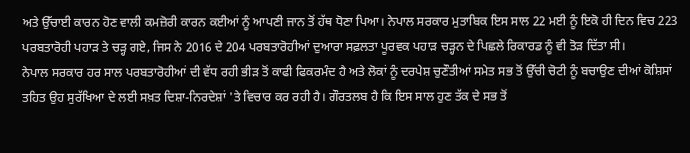ਅਤੇ ਉੱਚਾਈ ਕਾਰਨ ਹੋਣ ਵਾਲੀ ਕਮਜ਼ੋਰੀ ਕਾਰਨ ਕਈਆਂ ਨੂੰ ਆਪਣੀ ਜਾਨ ਤੋਂ ਹੱਥ ਧੋਣਾ ਪਿਆ। ਨੇਪਾਲ ਸਰਕਾਰ ਮੁਤਾਬਿਕ ਇਸ ਸਾਲ 22 ਮਈ ਨੂੰ ਇਕੋ ਹੀ ਦਿਨ ਵਿਚ 223 ਪਰਬਤਾਰੋਹੀ ਪਹਾੜ ਤੇ ਚੜ੍ਹ ਗਏ, ਜਿਸ ਨੇ 2016 ਦੇ 204 ਪਰਬਤਾਰੋਹੀਆਂ ਦੁਆਰਾ ਸਫ਼ਲਤਾ ਪੂਰਵਕ ਪਹਾੜ ਚੜ੍ਹਨ ਦੇ ਪਿਛਲੇ ਰਿਕਾਰਡ ਨੂੰ ਵੀ ਤੋੜ ਦਿੱਤਾ ਸੀ।
ਨੇਪਾਲ ਸਰਕਾਰ ਹਰ ਸਾਲ ਪਰਬਤਾਰੋਹੀਆਂ ਦੀ ਵੱਧ ਰਹੀ ਭੀੜ ਤੋਂ ਕਾਫੀ ਫਿਕਰਮੰਦ ਹੈ ਅਤੇ ਲੋਕਾਂ ਨੂੰ ਦਰਪੇਸ਼ ਚੁਣੌਤੀਆਂ ਸਮੇਤ ਸਭ ਤੋਂ ਉੱਚੀ ਚੋਟੀ ਨੂੰ ਬਚਾਉਣ ਦੀਆਂ ਕੋਸ਼ਿਸਾਂ ਤਹਿਤ ਉਹ ਸੁਰੱਖਿਆ ਦੇ ਲਈ ਸਖ਼ਤ ਦਿਸ਼ਾ-ਨਿਰਦੇਸ਼ਾਂ 'ਤੇ ਵਿਚਾਰ ਕਰ ਰਹੀ ਹੈ। ਗੌਰਤਲਬ ਹੈ ਕਿ ਇਸ ਸਾਲ ਹੁਣ ਤੱਕ ਦੇ ਸਭ ਤੋਂ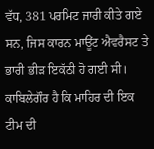ਵੱਧ, 381 ਪਰਮਿਟ ਜਾਰੀ ਕੀਤੇ ਗਏ ਸਨ, ਜਿਸ ਕਾਰਨ ਮਾਊਂਟ ਐਵਰੈਸਟ ਤੇ ਭਾਰੀ ਭੀੜ ਇਕੱਠੀ ਹੋ ਗਈ ਸੀ।
ਕਾਬਿਲੇਗੌਰ ਹੈ ਕਿ ਮਾਹਿਰ ਦੀ ਇਕ ਟੀਮ ਦੀ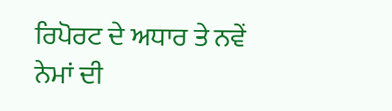ਰਿਪੋਰਟ ਦੇ ਅਧਾਰ ਤੇ ਨਵੇਂ ਨੇਮਾਂ ਦੀ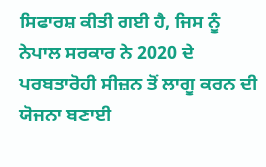ਸਿਫਾਰਸ਼ ਕੀਤੀ ਗਈ ਹੈ, ਜਿਸ ਨੂੰ ਨੇਪਾਲ ਸਰਕਾਰ ਨੇ 2020 ਦੇ ਪਰਬਤਾਰੋਹੀ ਸੀਜ਼ਨ ਤੋਂ ਲਾਗੂ ਕਰਨ ਦੀ ਯੋਜਨਾ ਬਣਾਈ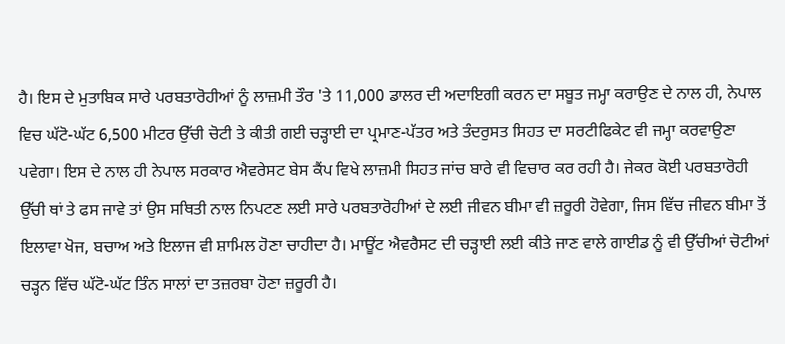ਹੈ। ਇਸ ਦੇ ਮੁਤਾਬਿਕ ਸਾਰੇ ਪਰਬਤਾਰੋਹੀਆਂ ਨੂੰ ਲਾਜ਼ਮੀ ਤੌਰ 'ਤੇ 11,000 ਡਾਲਰ ਦੀ ਅਦਾਇਗੀ ਕਰਨ ਦਾ ਸਬੂਤ ਜਮ੍ਹਾ ਕਰਾਉਣ ਦੇ ਨਾਲ ਹੀ, ਨੇਪਾਲ ਵਿਚ ਘੱਟੋ-ਘੱਟ 6,500 ਮੀਟਰ ਉੱਚੀ ਚੋਟੀ ਤੇ ਕੀਤੀ ਗਈ ਚੜ੍ਹਾਈ ਦਾ ਪ੍ਰਮਾਣ-ਪੱਤਰ ਅਤੇ ਤੰਦਰੁਸਤ ਸਿਹਤ ਦਾ ਸਰਟੀਫਿਕੇਟ ਵੀ ਜਮ੍ਹਾ ਕਰਵਾਉਣਾ ਪਵੇਗਾ। ਇਸ ਦੇ ਨਾਲ ਹੀ ਨੇਪਾਲ ਸਰਕਾਰ ਐਵਰੇਸਟ ਬੇਸ ਕੈਂਪ ਵਿਖੇ ਲਾਜ਼ਮੀ ਸਿਹਤ ਜਾਂਚ ਬਾਰੇ ਵੀ ਵਿਚਾਰ ਕਰ ਰਹੀ ਹੈ। ਜੇਕਰ ਕੋਈ ਪਰਬਤਾਰੋਹੀ ਉੱਚੀ ਥਾਂ ਤੇ ਫਸ ਜਾਵੇ ਤਾਂ ਉਸ ਸਥਿਤੀ ਨਾਲ ਨਿਪਟਣ ਲਈ ਸਾਰੇ ਪਰਬਤਾਰੋਹੀਆਂ ਦੇ ਲਈ ਜੀਵਨ ਬੀਮਾ ਵੀ ਜ਼ਰੂਰੀ ਹੋਵੇਗਾ, ਜਿਸ ਵਿੱਚ ਜੀਵਨ ਬੀਮਾ ਤੋਂ ਇਲਾਵਾ ਖੋਜ, ਬਚਾਅ ਅਤੇ ਇਲਾਜ ਵੀ ਸ਼ਾਮਿਲ ਹੋਣਾ ਚਾਹੀਦਾ ਹੈ। ਮਾਊਂਟ ਐਵਰੈਸਟ ਦੀ ਚੜ੍ਹਾਈ ਲਈ ਕੀਤੇ ਜਾਣ ਵਾਲੇ ਗਾਈਡ ਨੂੰ ਵੀ ਉੱਚੀਆਂ ਚੋਟੀਆਂ ਚੜ੍ਹਨ ਵਿੱਚ ਘੱਟੋ-ਘੱਟ ਤਿੰਨ ਸਾਲਾਂ ਦਾ ਤਜ਼ਰਬਾ ਹੋਣਾ ਜ਼ਰੂਰੀ ਹੈ।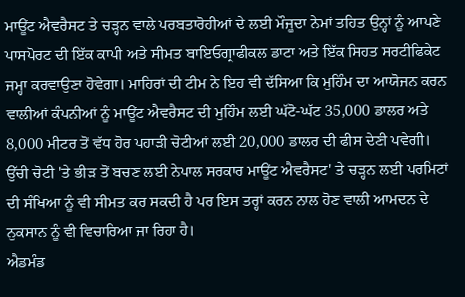ਮਾਊਂਟ ਐਵਰੈਸਟ ਤੇ ਚੜ੍ਹਨ ਵਾਲੇ ਪਰਬਤਾਰੋਹੀਆਂ ਦੇ ਲਈ ਮੌਜੂਦਾ ਨੇਮਾਂ ਤਹਿਤ ਉਨ੍ਹਾਂ ਨੂੰ ਆਪਣੇ ਪਾਸਪੋਰਟ ਦੀ ਇੱਕ ਕਾਪੀ ਅਤੇ ਸੀਮਤ ਬਾਇਓਗ੍ਰਾਫੀਕਲ ਡਾਟਾ ਅਤੇ ਇੱਕ ਸਿਹਤ ਸਰਟੀਫਿਕੇਟ ਜਮ੍ਹਾ ਕਰਵਾਉਣਾ ਹੋਵੇਗਾ। ਮਾਹਿਰਾਂ ਦੀ ਟੀਮ ਨੇ ਇਹ ਵੀ ਦੱਸਿਆ ਕਿ ਮੁਹਿੰਮ ਦਾ ਆਯੋਜਨ ਕਰਨ ਵਾਲੀਆਂ ਕੰਪਨੀਆਂ ਨੂੰ ਮਾਊਂਟ ਐਵਰੈਸਟ ਦੀ ਮੁਹਿੰਮ ਲਈ ਘੱਟੋ-ਘੱਟ 35,000 ਡਾਲਰ ਅਤੇ 8,000 ਮੀਟਰ ਤੋਂ ਵੱਧ ਹੋਰ ਪਹਾੜੀ ਚੋਟੀਆਂ ਲਈ 20,000 ਡਾਲਰ ਦੀ ਫੀਸ ਦੇਣੀ ਪਵੇਗੀ। ਉੱਚੀ ਚੋਟੀ 'ਤੇ ਭੀੜ ਤੋਂ ਬਚਣ ਲਈ ਨੇਪਾਲ ਸਰਕਾਰ ਮਾਊਂਟ ਐਵਰੈਸਟ' ਤੇ ਚੜ੍ਹਨ ਲਈ ਪਰਮਿਟਾਂ ਦੀ ਸੰਖਿਆ ਨੂੰ ਵੀ ਸੀਮਤ ਕਰ ਸਕਦੀ ਹੈ ਪਰ ਇਸ ਤਰ੍ਹਾਂ ਕਰਨ ਨਾਲ ਹੋਣ ਵਾਲੀ ਆਮਦਨ ਦੇ ਨੁਕਸਾਨ ਨੂੰ ਵੀ ਵਿਚਾਰਿਆ ਜਾ ਰਿਹਾ ਹੈ।
ਐਡਮੰਡ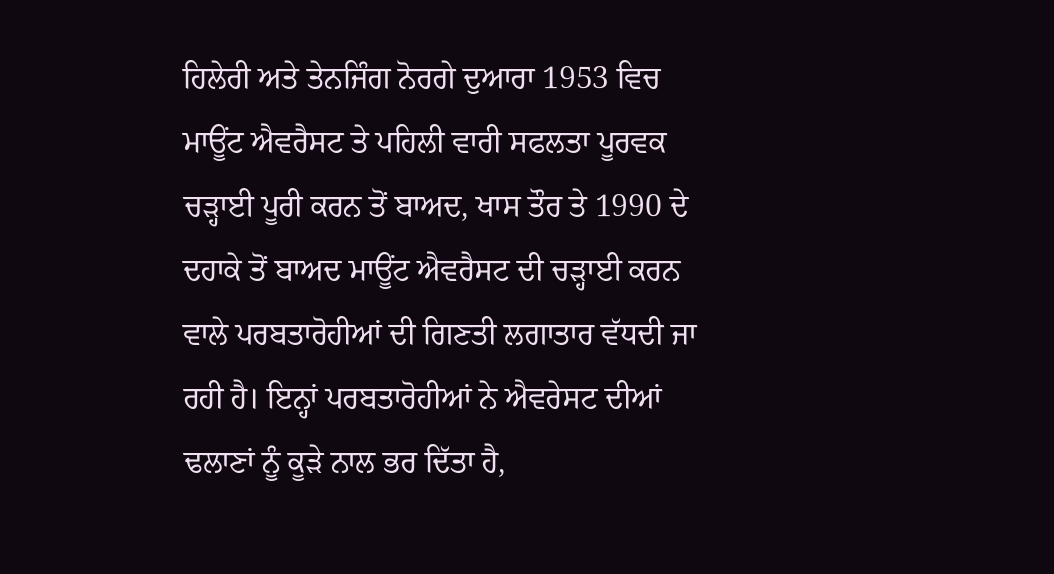ਹਿਲੇਰੀ ਅਤੇ ਤੇਨਜਿੰਗ ਨੋਰਗੇ ਦੁਆਰਾ 1953 ਵਿਚ ਮਾਊਂਟ ਐਵਰੈਸਟ ਤੇ ਪਹਿਲੀ ਵਾਰੀ ਸਫਲਤਾ ਪੂਰਵਕ ਚੜ੍ਹਾਈ ਪੂਰੀ ਕਰਨ ਤੋਂ ਬਾਅਦ, ਖਾਸ ਤੌਰ ਤੇ 1990 ਦੇ ਦਹਾਕੇ ਤੋਂ ਬਾਅਦ ਮਾਊਂਟ ਐਵਰੈਸਟ ਦੀ ਚੜ੍ਹਾਈ ਕਰਨ ਵਾਲੇ ਪਰਬਤਾਰੋਹੀਆਂ ਦੀ ਗਿਣਤੀ ਲਗਾਤਾਰ ਵੱਧਦੀ ਜਾ ਰਹੀ ਹੈ। ਇਨ੍ਹਾਂ ਪਰਬਤਾਰੋਹੀਆਂ ਨੇ ਐਵਰੇਸਟ ਦੀਆਂ ਢਲਾਣਾਂ ਨੂੰ ਕੂੜੇ ਨਾਲ ਭਰ ਦਿੱਤਾ ਹੈ,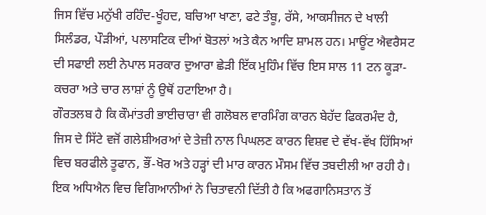ਜਿਸ ਵਿੱਚ ਮਨੁੱਖੀ ਰਹਿੰਦ-ਖੂੰਹਦ, ਬਚਿਆ ਖਾਣਾ, ਫਟੇ ਤੰਬੂ, ਰੱਸੇ, ਆਕਸੀਜਨ ਦੇ ਖਾਲੀ ਸਿਲੰਡਰ, ਪੌੜੀਆਂ, ਪਲਾਸਟਿਕ ਦੀਆਂ ਬੋਤਲਾਂ ਅਤੇ ਕੈਨ ਆਦਿ ਸ਼ਾਮਲ ਹਨ। ਮਾਊਂਟ ਐਵਰੈਸਟ ਦੀ ਸਫਾਈ ਲਈ ਨੇਪਾਲ ਸਰਕਾਰ ਦੁਆਰਾ ਛੇੜੀ ਇੱਕ ਮੁਹਿੰਮ ਵਿੱਚ ਇਸ ਸਾਲ 11 ਟਨ ਕੂੜਾ-ਕਚਰਾ ਅਤੇ ਚਾਰ ਲਾਸ਼ਾਂ ਨੂੰ ਉਥੋਂ ਹਟਾਇਆ ਹੈ।
ਗੌਰਤਲਬ ਹੈ ਕਿ ਕੌਮਾਂਤਰੀ ਭਾਈਚਾਰਾ ਵੀ ਗਲੋਬਲ ਵਾਰਮਿੰਗ ਕਾਰਨ ਬੇਹੱਦ ਫਿਕਰਮੰਦ ਹੈ, ਜਿਸ ਦੇ ਸਿੱਟੇ ਵਜੋਂ ਗਲੇਸ਼ੀਅਰਆਂ ਦੇ ਤੇਜ਼ੀ ਨਾਲ ਪਿਘਲਣ ਕਾਰਨ ਵਿਸ਼ਵ ਦੇ ਵੱਖ-ਵੱਖ ਹਿੱਸਿਆਂ ਵਿਚ ਬਰਫੀਲੇ ਤੂਫਾਨ, ਭੌਂ-ਖੋਰ ਅਤੇ ਹੜ੍ਹਾਂ ਦੀ ਮਾਰ ਕਾਰਨ ਮੌਸਮ ਵਿੱਚ ਤਬਦੀਲੀ ਆ ਰਹੀ ਹੈ। ਇਕ ਅਧਿਐਨ ਵਿਚ ਵਿਗਿਆਨੀਆਂ ਨੇ ਚਿਤਾਵਨੀ ਦਿੱਤੀ ਹੈ ਕਿ ਅਫਗਾਨਿਸਤਾਨ ਤੋਂ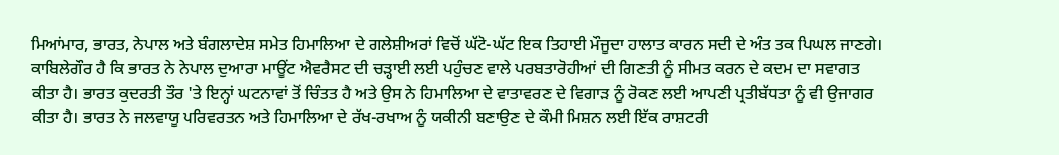ਮਿਆਂਮਾਰ, ਭਾਰਤ, ਨੇਪਾਲ ਅਤੇ ਬੰਗਲਾਦੇਸ਼ ਸਮੇਤ ਹਿਮਾਲਿਆ ਦੇ ਗਲੇਸ਼ੀਅਰਾਂ ਵਿਚੋਂ ਘੱਟੋ-ਘੱਟ ਇਕ ਤਿਹਾਈ ਮੌਜੂਦਾ ਹਾਲਾਤ ਕਾਰਨ ਸਦੀ ਦੇ ਅੰਤ ਤਕ ਪਿਘਲ ਜਾਣਗੇ।
ਕਾਬਿਲੇਗੌਰ ਹੈ ਕਿ ਭਾਰਤ ਨੇ ਨੇਪਾਲ ਦੁਆਰਾ ਮਾਊਂਟ ਐਵਰੈਸਟ ਦੀ ਚੜ੍ਹਾਈ ਲਈ ਪਹੁੰਚਣ ਵਾਲੇ ਪਰਬਤਾਰੋਹੀਆਂ ਦੀ ਗਿਣਤੀ ਨੂੰ ਸੀਮਤ ਕਰਨ ਦੇ ਕਦਮ ਦਾ ਸਵਾਗਤ ਕੀਤਾ ਹੈ। ਭਾਰਤ ਕੁਦਰਤੀ ਤੌਰ 'ਤੇ ਇਨ੍ਹਾਂ ਘਟਨਾਵਾਂ ਤੋਂ ਚਿੰਤਤ ਹੈ ਅਤੇ ਉਸ ਨੇ ਹਿਮਾਲਿਆ ਦੇ ਵਾਤਾਵਰਣ ਦੇ ਵਿਗਾੜ ਨੂੰ ਰੋਕਣ ਲਈ ਆਪਣੀ ਪ੍ਰਤੀਬੱਧਤਾ ਨੂੰ ਵੀ ਉਜਾਗਰ ਕੀਤਾ ਹੈ। ਭਾਰਤ ਨੇ ਜਲਵਾਯੂ ਪਰਿਵਰਤਨ ਅਤੇ ਹਿਮਾਲਿਆ ਦੇ ਰੱਖ-ਰਖਾਅ ਨੂੰ ਯਕੀਨੀ ਬਣਾਉਣ ਦੇ ਕੌਮੀ ਮਿਸ਼ਨ ਲਈ ਇੱਕ ਰਾਸ਼ਟਰੀ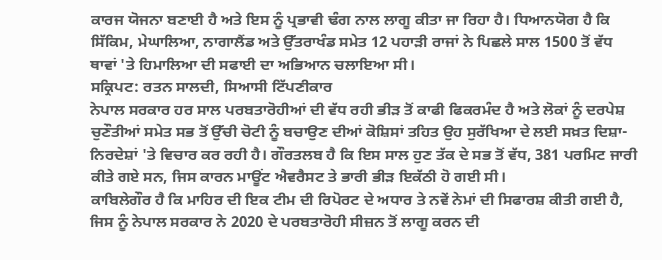ਕਾਰਜ ਯੋਜਨਾ ਬਣਾਈ ਹੈ ਅਤੇ ਇਸ ਨੂੰ ਪ੍ਰਭਾਵੀ ਢੰਗ ਨਾਲ ਲਾਗੂ ਕੀਤਾ ਜਾ ਰਿਹਾ ਹੈ। ਧਿਆਨਯੋਗ ਹੈ ਕਿ ਸਿੱਕਿਮ, ਮੇਘਾਲਿਆ, ਨਾਗਾਲੈਂਡ ਅਤੇ ਉੱਤਰਾਖੰਡ ਸਮੇਤ 12 ਪਹਾੜੀ ਰਾਜਾਂ ਨੇ ਪਿਛਲੇ ਸਾਲ 1500 ਤੋਂ ਵੱਧ ਥਾਵਾਂ 'ਤੇ ਹਿਮਾਲਿਆ ਦੀ ਸਫਾਈ ਦਾ ਅਭਿਆਨ ਚਲਾਇਆ ਸੀ।
ਸਕ੍ਰਿਪਟ: ਰਤਨ ਸਾਲਦੀ, ਸਿਆਸੀ ਟਿੱਪਣੀਕਾਰ
ਨੇਪਾਲ ਸਰਕਾਰ ਹਰ ਸਾਲ ਪਰਬਤਾਰੋਹੀਆਂ ਦੀ ਵੱਧ ਰਹੀ ਭੀੜ ਤੋਂ ਕਾਫੀ ਫਿਕਰਮੰਦ ਹੈ ਅਤੇ ਲੋਕਾਂ ਨੂੰ ਦਰਪੇਸ਼ ਚੁਣੌਤੀਆਂ ਸਮੇਤ ਸਭ ਤੋਂ ਉੱਚੀ ਚੋਟੀ ਨੂੰ ਬਚਾਉਣ ਦੀਆਂ ਕੋਸ਼ਿਸਾਂ ਤਹਿਤ ਉਹ ਸੁਰੱਖਿਆ ਦੇ ਲਈ ਸਖ਼ਤ ਦਿਸ਼ਾ-ਨਿਰਦੇਸ਼ਾਂ 'ਤੇ ਵਿਚਾਰ ਕਰ ਰਹੀ ਹੈ। ਗੌਰਤਲਬ ਹੈ ਕਿ ਇਸ ਸਾਲ ਹੁਣ ਤੱਕ ਦੇ ਸਭ ਤੋਂ ਵੱਧ, 381 ਪਰਮਿਟ ਜਾਰੀ ਕੀਤੇ ਗਏ ਸਨ, ਜਿਸ ਕਾਰਨ ਮਾਊਂਟ ਐਵਰੈਸਟ ਤੇ ਭਾਰੀ ਭੀੜ ਇਕੱਠੀ ਹੋ ਗਈ ਸੀ।
ਕਾਬਿਲੇਗੌਰ ਹੈ ਕਿ ਮਾਹਿਰ ਦੀ ਇਕ ਟੀਮ ਦੀ ਰਿਪੋਰਟ ਦੇ ਅਧਾਰ ਤੇ ਨਵੇਂ ਨੇਮਾਂ ਦੀ ਸਿਫਾਰਸ਼ ਕੀਤੀ ਗਈ ਹੈ, ਜਿਸ ਨੂੰ ਨੇਪਾਲ ਸਰਕਾਰ ਨੇ 2020 ਦੇ ਪਰਬਤਾਰੋਹੀ ਸੀਜ਼ਨ ਤੋਂ ਲਾਗੂ ਕਰਨ ਦੀ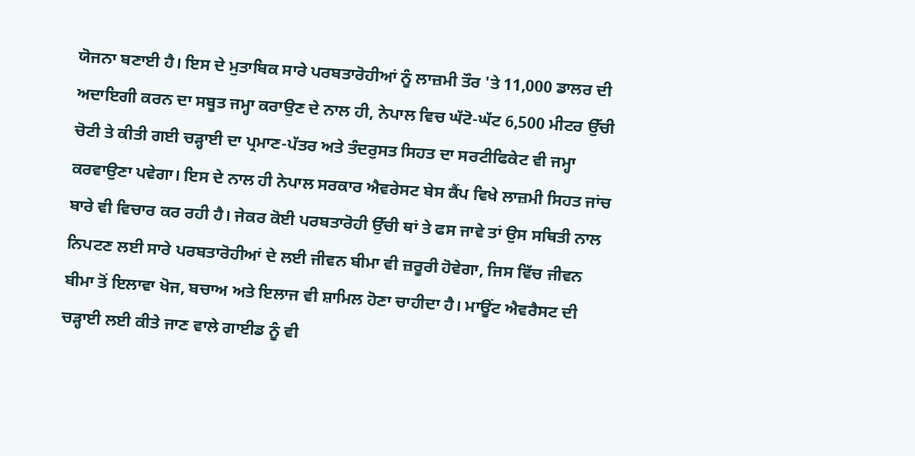ਯੋਜਨਾ ਬਣਾਈ ਹੈ। ਇਸ ਦੇ ਮੁਤਾਬਿਕ ਸਾਰੇ ਪਰਬਤਾਰੋਹੀਆਂ ਨੂੰ ਲਾਜ਼ਮੀ ਤੌਰ 'ਤੇ 11,000 ਡਾਲਰ ਦੀ ਅਦਾਇਗੀ ਕਰਨ ਦਾ ਸਬੂਤ ਜਮ੍ਹਾ ਕਰਾਉਣ ਦੇ ਨਾਲ ਹੀ, ਨੇਪਾਲ ਵਿਚ ਘੱਟੋ-ਘੱਟ 6,500 ਮੀਟਰ ਉੱਚੀ ਚੋਟੀ ਤੇ ਕੀਤੀ ਗਈ ਚੜ੍ਹਾਈ ਦਾ ਪ੍ਰਮਾਣ-ਪੱਤਰ ਅਤੇ ਤੰਦਰੁਸਤ ਸਿਹਤ ਦਾ ਸਰਟੀਫਿਕੇਟ ਵੀ ਜਮ੍ਹਾ ਕਰਵਾਉਣਾ ਪਵੇਗਾ। ਇਸ ਦੇ ਨਾਲ ਹੀ ਨੇਪਾਲ ਸਰਕਾਰ ਐਵਰੇਸਟ ਬੇਸ ਕੈਂਪ ਵਿਖੇ ਲਾਜ਼ਮੀ ਸਿਹਤ ਜਾਂਚ ਬਾਰੇ ਵੀ ਵਿਚਾਰ ਕਰ ਰਹੀ ਹੈ। ਜੇਕਰ ਕੋਈ ਪਰਬਤਾਰੋਹੀ ਉੱਚੀ ਥਾਂ ਤੇ ਫਸ ਜਾਵੇ ਤਾਂ ਉਸ ਸਥਿਤੀ ਨਾਲ ਨਿਪਟਣ ਲਈ ਸਾਰੇ ਪਰਬਤਾਰੋਹੀਆਂ ਦੇ ਲਈ ਜੀਵਨ ਬੀਮਾ ਵੀ ਜ਼ਰੂਰੀ ਹੋਵੇਗਾ, ਜਿਸ ਵਿੱਚ ਜੀਵਨ ਬੀਮਾ ਤੋਂ ਇਲਾਵਾ ਖੋਜ, ਬਚਾਅ ਅਤੇ ਇਲਾਜ ਵੀ ਸ਼ਾਮਿਲ ਹੋਣਾ ਚਾਹੀਦਾ ਹੈ। ਮਾਊਂਟ ਐਵਰੈਸਟ ਦੀ ਚੜ੍ਹਾਈ ਲਈ ਕੀਤੇ ਜਾਣ ਵਾਲੇ ਗਾਈਡ ਨੂੰ ਵੀ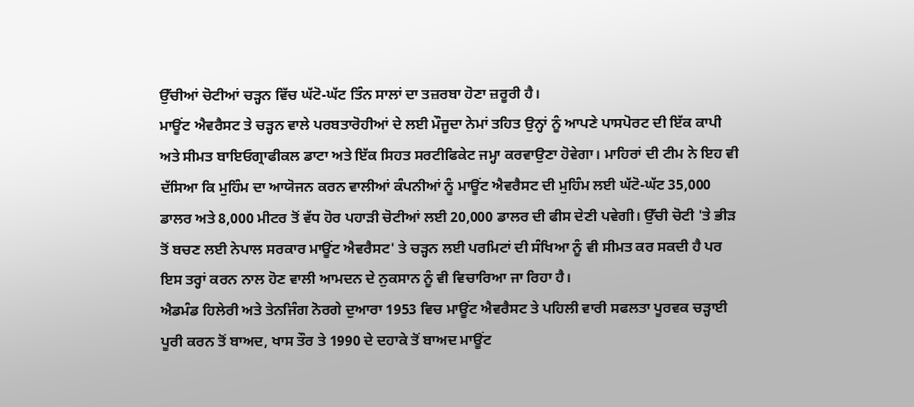ਉੱਚੀਆਂ ਚੋਟੀਆਂ ਚੜ੍ਹਨ ਵਿੱਚ ਘੱਟੋ-ਘੱਟ ਤਿੰਨ ਸਾਲਾਂ ਦਾ ਤਜ਼ਰਬਾ ਹੋਣਾ ਜ਼ਰੂਰੀ ਹੈ।
ਮਾਊਂਟ ਐਵਰੈਸਟ ਤੇ ਚੜ੍ਹਨ ਵਾਲੇ ਪਰਬਤਾਰੋਹੀਆਂ ਦੇ ਲਈ ਮੌਜੂਦਾ ਨੇਮਾਂ ਤਹਿਤ ਉਨ੍ਹਾਂ ਨੂੰ ਆਪਣੇ ਪਾਸਪੋਰਟ ਦੀ ਇੱਕ ਕਾਪੀ ਅਤੇ ਸੀਮਤ ਬਾਇਓਗ੍ਰਾਫੀਕਲ ਡਾਟਾ ਅਤੇ ਇੱਕ ਸਿਹਤ ਸਰਟੀਫਿਕੇਟ ਜਮ੍ਹਾ ਕਰਵਾਉਣਾ ਹੋਵੇਗਾ। ਮਾਹਿਰਾਂ ਦੀ ਟੀਮ ਨੇ ਇਹ ਵੀ ਦੱਸਿਆ ਕਿ ਮੁਹਿੰਮ ਦਾ ਆਯੋਜਨ ਕਰਨ ਵਾਲੀਆਂ ਕੰਪਨੀਆਂ ਨੂੰ ਮਾਊਂਟ ਐਵਰੈਸਟ ਦੀ ਮੁਹਿੰਮ ਲਈ ਘੱਟੋ-ਘੱਟ 35,000 ਡਾਲਰ ਅਤੇ 8,000 ਮੀਟਰ ਤੋਂ ਵੱਧ ਹੋਰ ਪਹਾੜੀ ਚੋਟੀਆਂ ਲਈ 20,000 ਡਾਲਰ ਦੀ ਫੀਸ ਦੇਣੀ ਪਵੇਗੀ। ਉੱਚੀ ਚੋਟੀ 'ਤੇ ਭੀੜ ਤੋਂ ਬਚਣ ਲਈ ਨੇਪਾਲ ਸਰਕਾਰ ਮਾਊਂਟ ਐਵਰੈਸਟ' ਤੇ ਚੜ੍ਹਨ ਲਈ ਪਰਮਿਟਾਂ ਦੀ ਸੰਖਿਆ ਨੂੰ ਵੀ ਸੀਮਤ ਕਰ ਸਕਦੀ ਹੈ ਪਰ ਇਸ ਤਰ੍ਹਾਂ ਕਰਨ ਨਾਲ ਹੋਣ ਵਾਲੀ ਆਮਦਨ ਦੇ ਨੁਕਸਾਨ ਨੂੰ ਵੀ ਵਿਚਾਰਿਆ ਜਾ ਰਿਹਾ ਹੈ।
ਐਡਮੰਡ ਹਿਲੇਰੀ ਅਤੇ ਤੇਨਜਿੰਗ ਨੋਰਗੇ ਦੁਆਰਾ 1953 ਵਿਚ ਮਾਊਂਟ ਐਵਰੈਸਟ ਤੇ ਪਹਿਲੀ ਵਾਰੀ ਸਫਲਤਾ ਪੂਰਵਕ ਚੜ੍ਹਾਈ ਪੂਰੀ ਕਰਨ ਤੋਂ ਬਾਅਦ, ਖਾਸ ਤੌਰ ਤੇ 1990 ਦੇ ਦਹਾਕੇ ਤੋਂ ਬਾਅਦ ਮਾਊਂਟ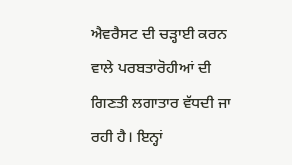ਐਵਰੈਸਟ ਦੀ ਚੜ੍ਹਾਈ ਕਰਨ ਵਾਲੇ ਪਰਬਤਾਰੋਹੀਆਂ ਦੀ ਗਿਣਤੀ ਲਗਾਤਾਰ ਵੱਧਦੀ ਜਾ ਰਹੀ ਹੈ। ਇਨ੍ਹਾਂ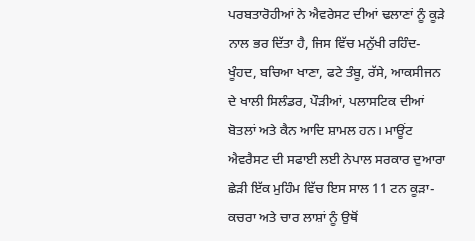ਪਰਬਤਾਰੋਹੀਆਂ ਨੇ ਐਵਰੇਸਟ ਦੀਆਂ ਢਲਾਣਾਂ ਨੂੰ ਕੂੜੇ ਨਾਲ ਭਰ ਦਿੱਤਾ ਹੈ, ਜਿਸ ਵਿੱਚ ਮਨੁੱਖੀ ਰਹਿੰਦ-ਖੂੰਹਦ, ਬਚਿਆ ਖਾਣਾ, ਫਟੇ ਤੰਬੂ, ਰੱਸੇ, ਆਕਸੀਜਨ ਦੇ ਖਾਲੀ ਸਿਲੰਡਰ, ਪੌੜੀਆਂ, ਪਲਾਸਟਿਕ ਦੀਆਂ ਬੋਤਲਾਂ ਅਤੇ ਕੈਨ ਆਦਿ ਸ਼ਾਮਲ ਹਨ। ਮਾਊਂਟ ਐਵਰੈਸਟ ਦੀ ਸਫਾਈ ਲਈ ਨੇਪਾਲ ਸਰਕਾਰ ਦੁਆਰਾ ਛੇੜੀ ਇੱਕ ਮੁਹਿੰਮ ਵਿੱਚ ਇਸ ਸਾਲ 11 ਟਨ ਕੂੜਾ-ਕਚਰਾ ਅਤੇ ਚਾਰ ਲਾਸ਼ਾਂ ਨੂੰ ਉਥੋਂ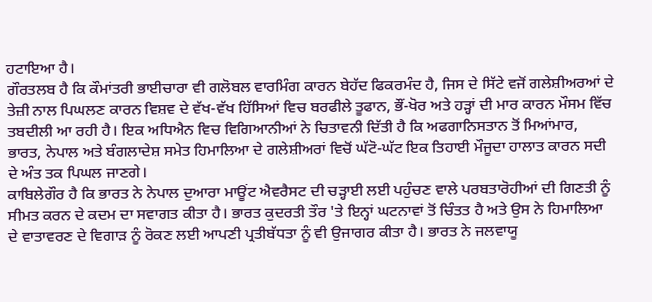ਹਟਾਇਆ ਹੈ।
ਗੌਰਤਲਬ ਹੈ ਕਿ ਕੌਮਾਂਤਰੀ ਭਾਈਚਾਰਾ ਵੀ ਗਲੋਬਲ ਵਾਰਮਿੰਗ ਕਾਰਨ ਬੇਹੱਦ ਫਿਕਰਮੰਦ ਹੈ, ਜਿਸ ਦੇ ਸਿੱਟੇ ਵਜੋਂ ਗਲੇਸ਼ੀਅਰਆਂ ਦੇ ਤੇਜ਼ੀ ਨਾਲ ਪਿਘਲਣ ਕਾਰਨ ਵਿਸ਼ਵ ਦੇ ਵੱਖ-ਵੱਖ ਹਿੱਸਿਆਂ ਵਿਚ ਬਰਫੀਲੇ ਤੂਫਾਨ, ਭੌਂ-ਖੋਰ ਅਤੇ ਹੜ੍ਹਾਂ ਦੀ ਮਾਰ ਕਾਰਨ ਮੌਸਮ ਵਿੱਚ ਤਬਦੀਲੀ ਆ ਰਹੀ ਹੈ। ਇਕ ਅਧਿਐਨ ਵਿਚ ਵਿਗਿਆਨੀਆਂ ਨੇ ਚਿਤਾਵਨੀ ਦਿੱਤੀ ਹੈ ਕਿ ਅਫਗਾਨਿਸਤਾਨ ਤੋਂ ਮਿਆਂਮਾਰ, ਭਾਰਤ, ਨੇਪਾਲ ਅਤੇ ਬੰਗਲਾਦੇਸ਼ ਸਮੇਤ ਹਿਮਾਲਿਆ ਦੇ ਗਲੇਸ਼ੀਅਰਾਂ ਵਿਚੋਂ ਘੱਟੋ-ਘੱਟ ਇਕ ਤਿਹਾਈ ਮੌਜੂਦਾ ਹਾਲਾਤ ਕਾਰਨ ਸਦੀ ਦੇ ਅੰਤ ਤਕ ਪਿਘਲ ਜਾਣਗੇ।
ਕਾਬਿਲੇਗੌਰ ਹੈ ਕਿ ਭਾਰਤ ਨੇ ਨੇਪਾਲ ਦੁਆਰਾ ਮਾਊਂਟ ਐਵਰੈਸਟ ਦੀ ਚੜ੍ਹਾਈ ਲਈ ਪਹੁੰਚਣ ਵਾਲੇ ਪਰਬਤਾਰੋਹੀਆਂ ਦੀ ਗਿਣਤੀ ਨੂੰ ਸੀਮਤ ਕਰਨ ਦੇ ਕਦਮ ਦਾ ਸਵਾਗਤ ਕੀਤਾ ਹੈ। ਭਾਰਤ ਕੁਦਰਤੀ ਤੌਰ 'ਤੇ ਇਨ੍ਹਾਂ ਘਟਨਾਵਾਂ ਤੋਂ ਚਿੰਤਤ ਹੈ ਅਤੇ ਉਸ ਨੇ ਹਿਮਾਲਿਆ ਦੇ ਵਾਤਾਵਰਣ ਦੇ ਵਿਗਾੜ ਨੂੰ ਰੋਕਣ ਲਈ ਆਪਣੀ ਪ੍ਰਤੀਬੱਧਤਾ ਨੂੰ ਵੀ ਉਜਾਗਰ ਕੀਤਾ ਹੈ। ਭਾਰਤ ਨੇ ਜਲਵਾਯੂ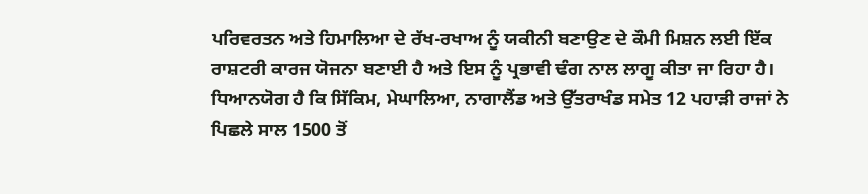ਪਰਿਵਰਤਨ ਅਤੇ ਹਿਮਾਲਿਆ ਦੇ ਰੱਖ-ਰਖਾਅ ਨੂੰ ਯਕੀਨੀ ਬਣਾਉਣ ਦੇ ਕੌਮੀ ਮਿਸ਼ਨ ਲਈ ਇੱਕ ਰਾਸ਼ਟਰੀ ਕਾਰਜ ਯੋਜਨਾ ਬਣਾਈ ਹੈ ਅਤੇ ਇਸ ਨੂੰ ਪ੍ਰਭਾਵੀ ਢੰਗ ਨਾਲ ਲਾਗੂ ਕੀਤਾ ਜਾ ਰਿਹਾ ਹੈ। ਧਿਆਨਯੋਗ ਹੈ ਕਿ ਸਿੱਕਿਮ, ਮੇਘਾਲਿਆ, ਨਾਗਾਲੈਂਡ ਅਤੇ ਉੱਤਰਾਖੰਡ ਸਮੇਤ 12 ਪਹਾੜੀ ਰਾਜਾਂ ਨੇ ਪਿਛਲੇ ਸਾਲ 1500 ਤੋਂ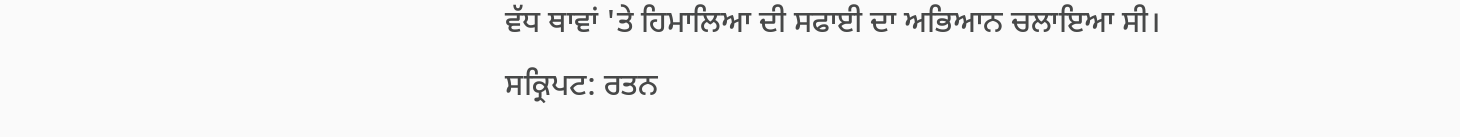ਵੱਧ ਥਾਵਾਂ 'ਤੇ ਹਿਮਾਲਿਆ ਦੀ ਸਫਾਈ ਦਾ ਅਭਿਆਨ ਚਲਾਇਆ ਸੀ।
ਸਕ੍ਰਿਪਟ: ਰਤਨ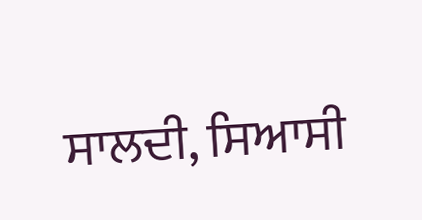ਸਾਲਦੀ, ਸਿਆਸੀ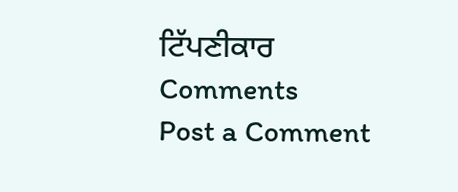ਟਿੱਪਣੀਕਾਰ
Comments
Post a Comment